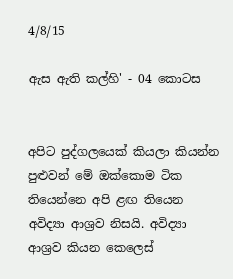4/8/15

ඇස ඇති කල්හි' - 04 කොටස


අපිට පුද්ගලයෙක් කියලා කියන්න පුළුවන් මේ ඔක්කොම ටික තියෙන්නෙ අපි ළඟ තියෙන අවිද්‍යා ආශ්‍රව නිසයි. අවිද්‍යා ආශ්‍රව කියන කෙලෙස්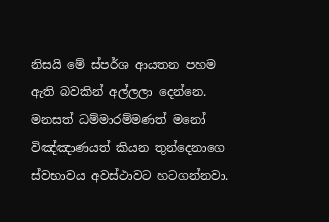නිසයි මේ ස්පර්ශ ආයතන පහම ඇති බවකින් අල්ලලා දෙන්නෙ.
මනසත් ධම්මාරම්මණත් මනෝ විඤ්ඤාණයත් කියන තුන්දෙනාගෙ ස්වභාවය අවස්ථාවට හටගන්නවා.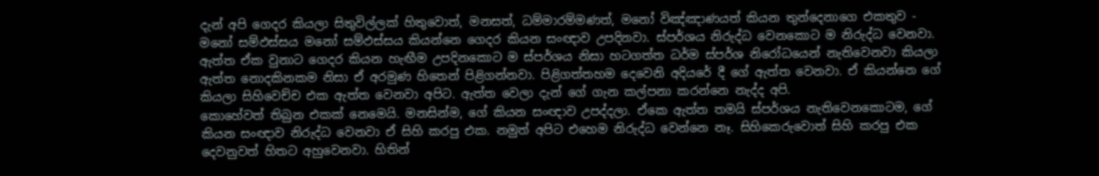දැන් අපි ගෙදර කියලා සිතුවිල්ලක් හිතුවොත්, මනසත්, ධම්මාරම්මණත්, මනෝ විඤ්ඤාණයත් කියන තුන්දෙනාගෙ එකතුව - මනෝ සම්ඵස්සය මනෝ සම්ඵස්සය කියන්නෙ ගෙදර කියන සංඥාව උපදිනවා. ස්පර්ශය නිරුද්ධ වෙනකොට ම නිරුද්ධ වෙනවා. ඇත්ත ඒක වුනාට ගෙදර කියන හැඟීම උපදිනකොට ම ස්පර්ශය නිසා හටගත්ත ධර්ම ස්පර්ශ නිරෝධයෙන් නැතිවෙනවා කියලා ඇත්ත නොදකිනකම නිසා ඒ අරමුණ හිතෙන් පිළිගන්නවා. පිළිගත්තහම දෙවෙනි අදියරේ දී ගේ ඇත්ත වෙනවා. ඒ කියන්නෙ ගේ කියලා සිහිවෙච්ච එක ඇත්ත වෙනවා අපිට. ඇත්ත වෙලා දැන් ගේ ගැන කල්පනා කරන්නෙ නැද්ද අපි.
කොහේවත් තිබුන එකක් නෙමෙයි. මනසින්ම, ගේ කියන සංඥාව උපද්දලා. ඒකෙ ඇත්ත තමයි ස්පර්ශය නැතිවෙනකොටම, ගේ කියන සංඥාව නිරුද්ධ වෙනවා ඒ සිහි කරපු එක. නමුත් අපිට එහෙම නිරුද්ධ වෙන්නෙ නෑ. සිහිකෙරුවොත් සිහි කරපු එක දෙවනුවත් හිතට අහුවෙනවා. හිතින්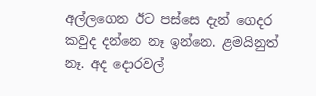අල්ලගෙන ඊට පස්සෙ දැන් ගෙදර කවුද දන්නෙ නෑ ඉන්නෙ. ළමයිනුත් නෑ. අද දොරවල්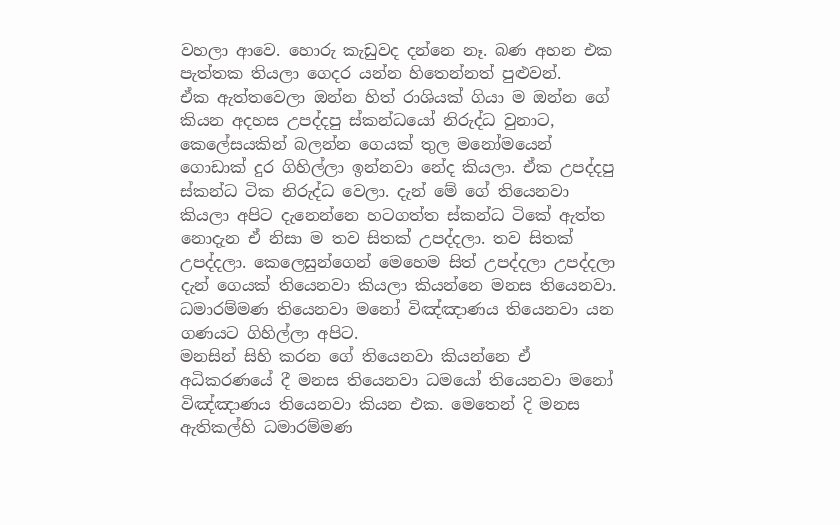වහලා ආවෙ. හොරු කැඩුවද දන්නෙ නෑ. බණ අහන එක පැත්තක තියලා ගෙදර යන්න හිතෙන්නත් පුළුවන්.
ඒක ඇත්තවෙලා ඔන්න හිත් රාශියක් ගියා ම ඔන්න ගේ කියන අදහස උපද්දපු ස්කන්ධයෝ නිරුද්ධ වුනාට, කෙලේසයකින් බලන්න ගෙයක් තුල මනෝමයෙන් ගොඩාක් දුර ගිහිල්ලා ඉන්නවා නේද කියලා. ඒක උපද්දපු ස්කන්ධ ටික නිරුද්ධ වෙලා. දැන් මේ ගේ තියෙනවා කියලා අපිට දැනෙන්නෙ හටගත්ත ස්කන්ධ ටිකේ ඇත්ත නොදැන ඒ නිසා ම තව සිතක් උපද්දලා. තව සිතක් උපද්දලා. කෙලෙසුන්ගෙන් මෙහෙම සිත් උපද්දලා උපද්දලා දැන් ගෙයක් තියෙනවා කියලා කියන්නෙ මනස තියෙනවා. ධමාරම්මණ තියෙනවා මනෝ විඤ්ඤාණය තියෙනවා යන ගණයට ගිහිල්ලා අපිට.
මනසින් සිහි කරන ගේ තියෙනවා කියන්නෙ ඒ අධිකරණයේ දී මනස තියෙනවා ධමයෝ තියෙනවා මනෝ විඤ්ඤාණය තියෙනවා කියන එක. මෙතෙන් දි මනස ඇතිකල්හි ධමාරම්මණ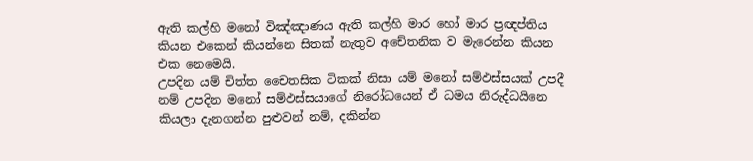ඇති කල්හි මනෝ විඤ්ඤාණය ඇති කල්හි මාර හෝ මාර ප්‍රඥප්තිය කියන එකෙන් කියන්නෙ සිතක් නැතුව අචේතනික ව මැරෙන්න කියන එක නෙමෙයි.
උපදින යම් චිත්ත චෛතසික ටිකක් නිසා යම් මනෝ සම්ඵස්සයක් උපදී නම් උපදින මනෝ සම්ඵස්සයාගේ නිරෝධයෙන් ඒ ධමය නිරුද්ධයිනෙ කියලා දැනගන්න පුළුවන් නම්, දකින්න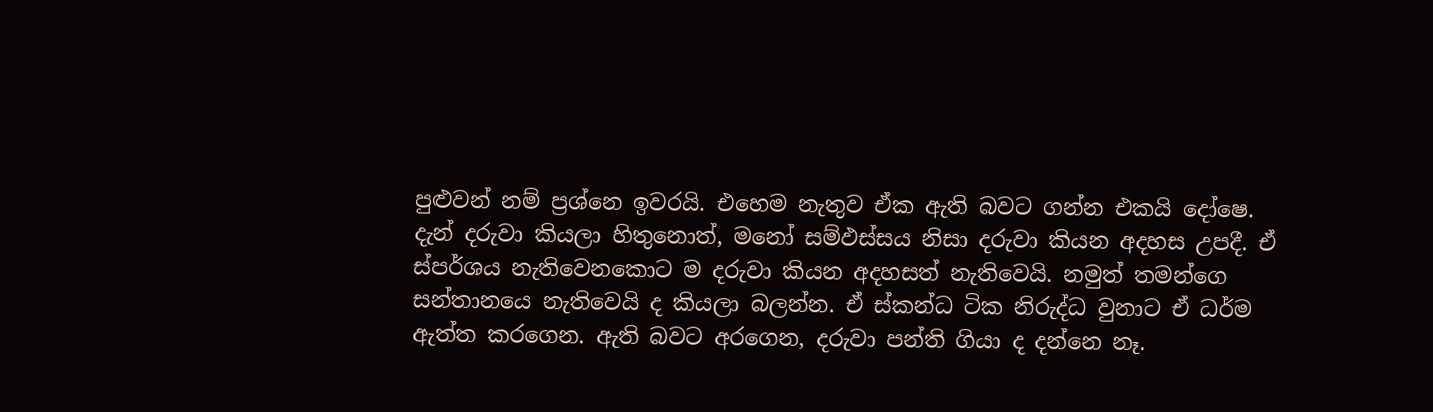පුළුවන් නම් ප්‍රශ්නෙ ඉවරයි. එහෙම නැතුව ඒක ඇති බවට ගන්න එකයි දෝෂෙ.
දැන් දරුවා කියලා හිතුනොත්, මනෝ සම්ඵස්සය නිසා දරුවා කියන අදහස උපදී. ඒ ස්පර්ශය නැතිවෙනකොට ම දරුවා කියන අදහසත් නැතිවෙයි. නමුත් තමන්ගෙ සන්තානයෙ නැතිවෙයි ද කියලා බලන්න. ඒ ස්කන්ධ ටික නිරුද්ධ වුනාට ඒ ධර්ම ඇත්ත කරගෙන. ඇති බවට අරගෙන, දරුවා පන්ති ගියා ද දන්නෙ නෑ.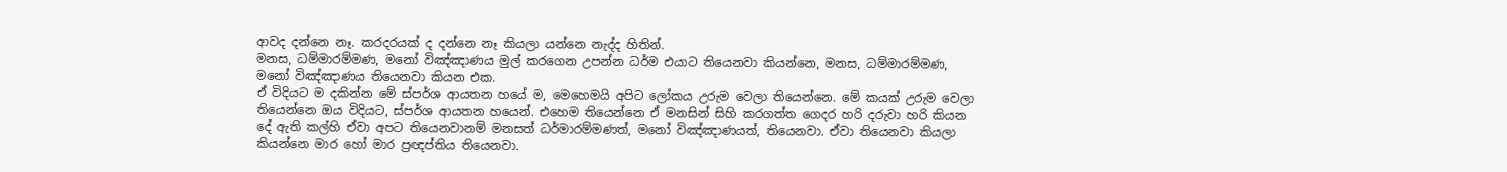ආවද දන්නෙ නෑ. කරදරයක් ද දන්නෙ නෑ කියලා යන්නෙ නැද්ද හිතින්.
මනස, ධම්මාරම්මණ, මනෝ විඤ්ඤාණය මුල් කරගෙන උපන්න ධර්ම එයාට තියෙනවා කියන්නෙ, මනස, ධම්මාරම්මණ, මනෝ විඤ්ඤාණය තියෙනවා කියන එක.
ඒ විදියට ම දකින්න මේ ස්පර්ශ ආයතන හයේ ම, මෙහෙමයි අපිට ලෝකය උරුම වෙලා තියෙන්නෙ. මේ කයක් උරුම වෙලා තියෙන්නෙ ඔය විදියට, ස්පර්ශ ආයතන හයෙන්. එහෙම තියෙන්නෙ ඒ මනසින් සිහි කරගත්ත ගෙදර හරි දරුවා හරි කියන දේ ඇති කල්හි ඒවා අපට තියෙනවානම් මනසත් ධර්මාරම්මණත්, මනෝ විඤ්ඤාණයත්, තියෙනවා. ඒවා තියෙනවා කියලා කියන්නෙ මාර හෝ මාර ප්‍රඥප්තිය තියෙනවා.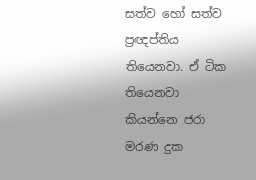සත්ව හෝ සත්ව ප්‍රඥප්තිය තියෙනවා. ඒ ටික තියෙනවා කියන්නෙ ජරා මරණ දුක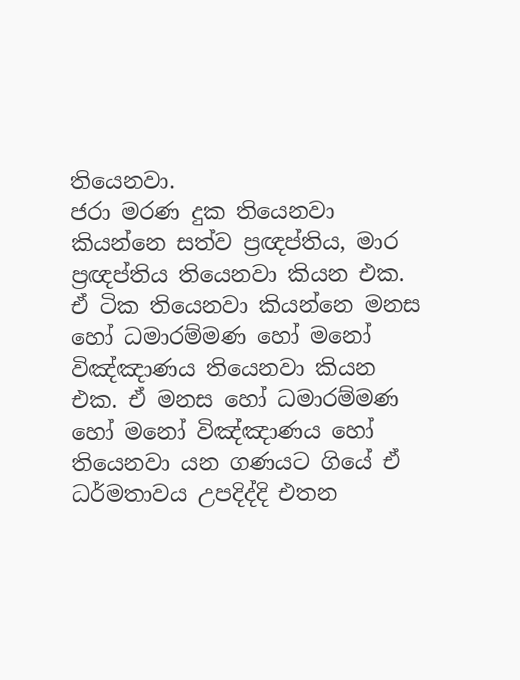තියෙනවා.
ජරා මරණ දුක තියෙනවා කියන්නෙ සත්ව ප්‍රඥප්තිය, මාර ප්‍රඥප්තිය තියෙනවා කියන එක. ඒ ටික තියෙනවා කියන්නෙ මනස හෝ ධමාරම්මණ හෝ මනෝ විඤ්ඤාණය තියෙනවා කියන එක. ඒ මනස හෝ ධමාරම්මණ හෝ මනෝ විඤ්ඤාණය හෝ තියෙනවා යන ගණයට ගියේ ඒ ධර්මතාවය උපදිද්දි එතන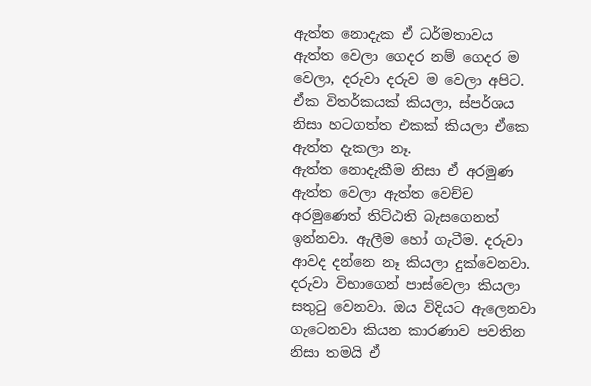ඇත්ත නොදැක ඒ ධර්මතාවය ඇත්ත වෙලා ගෙදර නම් ගෙදර ම වෙලා, දරුවා දරුව ම වෙලා අපිට. ඒක විතර්කයක් කියලා, ස්පර්ශය නිසා හටගත්ත එකක් කියලා ඒකෙ ඇත්ත දැකලා නෑ.
ඇත්ත නොදැකීම නිසා ඒ අරමුණ ඇත්ත වෙලා ඇත්ත වෙච්ච අරමුණෙත් තිට්ඨති බැසගෙනත් ඉන්නවා. ඇලීම හෝ ගැටීම. දරුවා ආවද දන්නෙ නෑ කියලා දුක්වෙනවා. දරුවා විභාගෙන් පාස්වෙලා කියලා සතුටු වෙනවා. ඔය විදියට ඇලෙනවා ගැටෙනවා කියන කාරණාව පවතින නිසා තමයි ඒ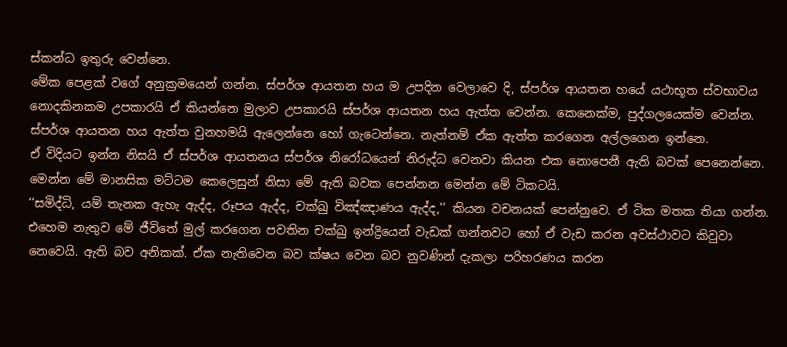ස්කන්ධ ඉතුරු වෙන්නෙ.
මේක පෙළක් වගේ අනුක්‍රමයෙන් ගන්න. ස්පර්ශ ආයතන හය ම උපදින වෙලාවෙ දි, ස්පර්ශ ආයතන හයේ යථාභූත ස්වභාවය නොදකිනකම උපකාරයි ඒ කියන්නෙ මුලාව උපකාරයි ස්පර්ශ ආයතන හය ඇත්ත වෙන්න. කෙනෙක්ම, පුද්ගලයෙක්ම වෙන්න. ස්පර්ශ ආයතන හය ඇත්ත වුනහමයි ඇලෙන්නෙ හෝ ගැටෙන්නෙ. නැත්නම් ඒක ඇත්ත කරගෙන අල්ලගෙන ඉන්නෙ.
ඒ විදියට ඉන්න නිසයි ඒ ස්පර්ශ ආයතනය ස්පර්ශ නිරෝධයෙන් නිරුද්ධ වෙනවා කියන එක නොපෙනී ඇති බවක් පෙනෙන්නෙ. මෙන්න මේ මානසික මට්ටම කෙලෙසුන් නිසා මේ ඇති බවක පෙන්නන මෙන්න මේ ටිකටයි.
‘‘සමිද්ධි, යම් තැනක ඇහැ ඇද්ද, රූපය ඇද්ද, චක්ඛු විඤ්ඤාණය ඇද්ද,’’ කියන වචනයක් පෙන්නුවෙ. ඒ ටික මතක තියා ගන්න.
එහෙම නැතුව මේ ජීවිතේ මුල් කරගෙන පවතින චක්ඛු ඉන්ද්‍රියෙන් වැඩක් ගන්නවට හෝ ඒ වැඩ කරන අවස්ථාවට කිවුවා නෙවෙයි. ඇති බව අනිකක්. ඒක නැතිවෙන බව ක්ෂය වෙන බව නුවණින් දැකලා පරිහරණය කරන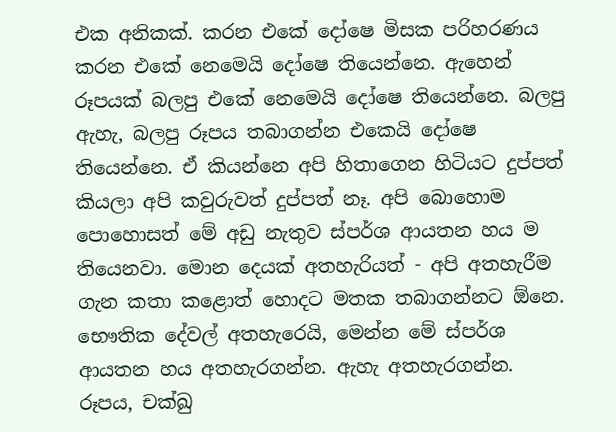එක අනිකක්. කරන එකේ දෝෂෙ මිසක පරිහරණය කරන එකේ නෙමෙයි දෝෂෙ තියෙන්නෙ. ඇහෙන් රූපයක් බලපු එකේ නෙමෙයි දෝෂෙ තියෙන්නෙ. බලපු ඇහැ, බලපු රූපය තබාගන්න එකෙයි දෝෂෙ තියෙන්නෙ. ඒ කියන්නෙ අපි හිතාගෙන හිටියට දුප්පත් කියලා අපි කවුරුවත් දුප්පත් නෑ. අපි බොහොම පොහොසත් මේ අඩු නැතුව ස්පර්ශ ආයතන හය ම තියෙනවා. මොන දෙයක් අතහැරියත් - අපි අතහැරීම ගැන කතා කළොත් හොදට මතක තබාගන්නට ඕනෙ. භෞතික දේවල් අතහැරෙයි, මෙන්න මේ ස්පර්ශ ආයතන හය අතහැරගන්න. ඇහැ අතහැරගන්න. රූපය, චක්ඛු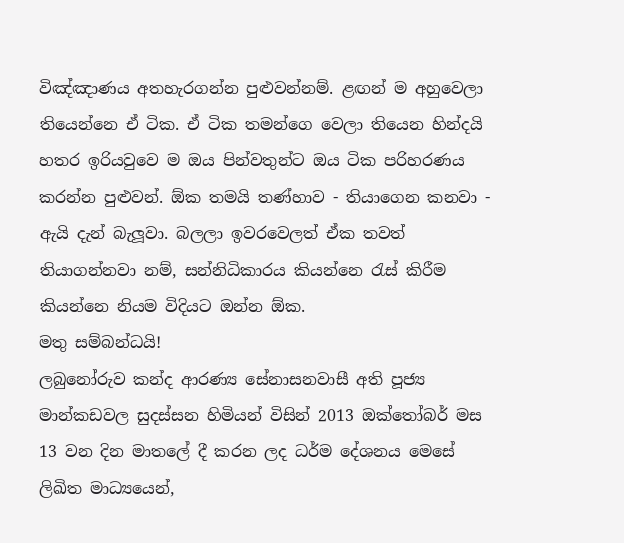විඤ්ඤාණය අතහැරගන්න පුළුවන්නම්. ළඟන් ම අහුවෙලා තියෙන්නෙ ඒ ටික. ඒ ටික තමන්ගෙ වෙලා තියෙන හින්දයි හතර ඉරියවුවෙ ම ඔය පින්වතුන්ට ඔය ටික පරිහරණය කරන්න පුළුවන්. ඕක තමයි තණ්හාව - තියාගෙන කනවා - ඇයි දැන් බැලූවා. බලලා ඉවරවෙලත් ඒක තවත් තියාගන්නවා නම්, සන්නිධිකාරය කියන්නෙ රැස් කිරීම කියන්නෙ නියම විදියට ඔන්න ඕක.
මතු සම්බන්ධයි!
ලබුනෝරුව කන්ද ආරණ්‍ය සේනාසනවාසී අති පූජ්‍ය මාන්කඩවල සුදස්සන හිමියන් විසින් 2013 ඔක්තෝබර් මස 13 වන දින මාතලේ දී කරන ලද ධර්ම දේශනය මෙසේ ලිඛිත මාධ්‍යයෙන්,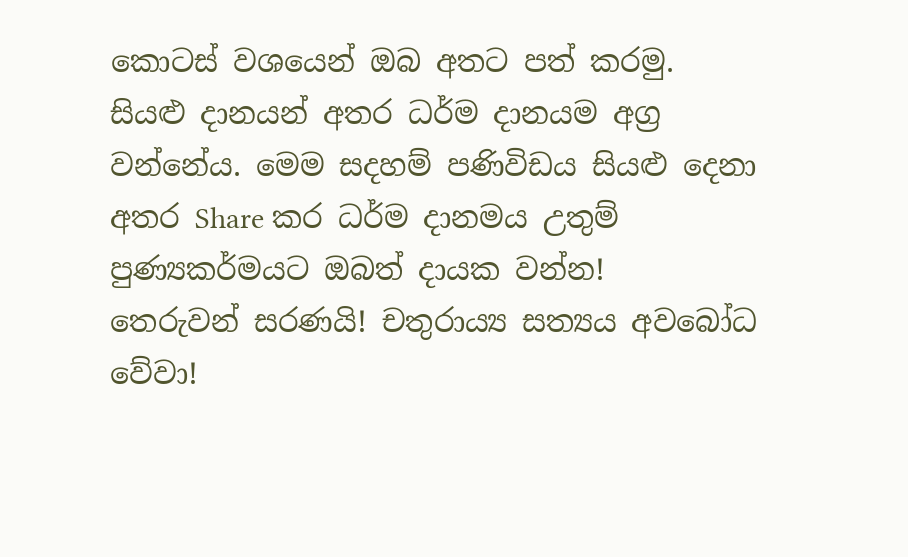කොටස් වශයෙන් ඔබ අතට පත් කරමු.
සියළු දානයන් අතර ධර්ම දානයම අග්‍ර වන්නේය. මෙම සදහම් පණිවිඩය සියළු දෙනා අතර Share කර ධර්ම දානමය උතුම් පුණ්‍යකර්මයට ඔබත් දායක වන්න!
තෙරුවන් සරණයි! චතුරාය්‍ය සත්‍යය අවබෝධ වේවා!